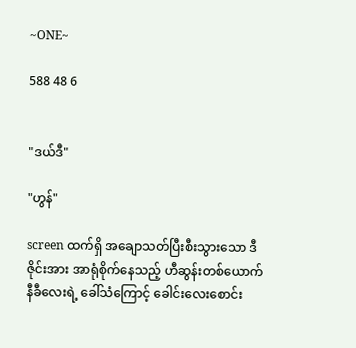~ONE~

588 48 6


"ဒယ်ဒီ"

"ဟွန်"

screen ထက်ရှိ အချောသတ်ပြီးစီးသွားသော ဒီဇိုင်းအား အာရုံစိုက်နေသည့် ဟီဆွန်းတစ်ယောက် နီခီလေးရဲ့ ခေါ်သံကြောင့် ခေါင်းလေးစောင်း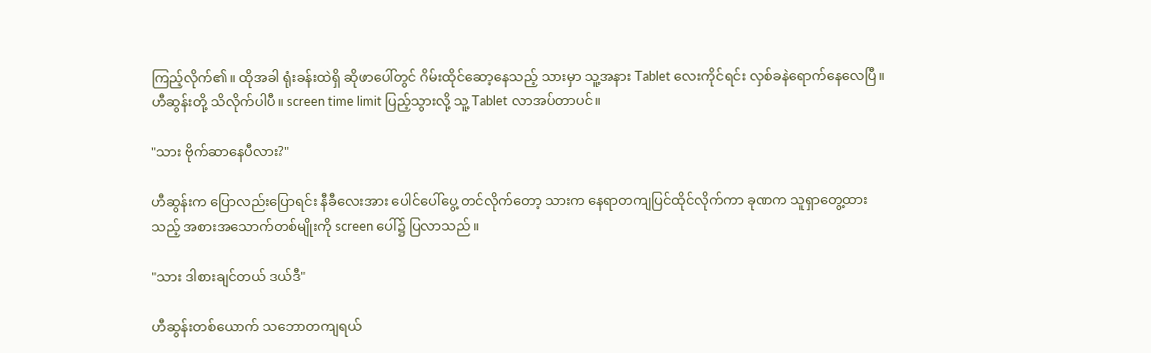ကြည့်လိုက်၏။ ထိုအခါ ရုံးခန်းထဲရှိ ဆိုဖာပေါ်တွင် ဂိမ်းထိုင်ဆော့နေသည့် သားမှာ သူ့အနား Tablet လေးကိုင်ရင်း လှစ်ခနဲရောက်နေလေပြီ။ ဟီဆွန်းတို့ သိလိုက်ပါပီ။ screen time limit ပြည့်သွားလို့ သူ့ Tablet လာအပ်တာပင်။

"သား ဗိုက်ဆာနေပီလား?"

ဟီဆွန်းက ပြောလည်းပြောရင်း နီခီလေးအား ပေါင်ပေါ်ပွေ့ တင်လိုက်တော့ သားက နေရာတကျပြင်ထိုင်လိုက်ကာ ခုဏက သူရှာတွေ့ထားသည့် အစားအသောက်တစ်မျိုးကို screen ပေါ်၌ ပြလာသည်။

"သား ဒါစားချင်တယ် ဒယ်ဒီ"

ဟီဆွန်းတစ်ယောက် သဘောတကျရယ်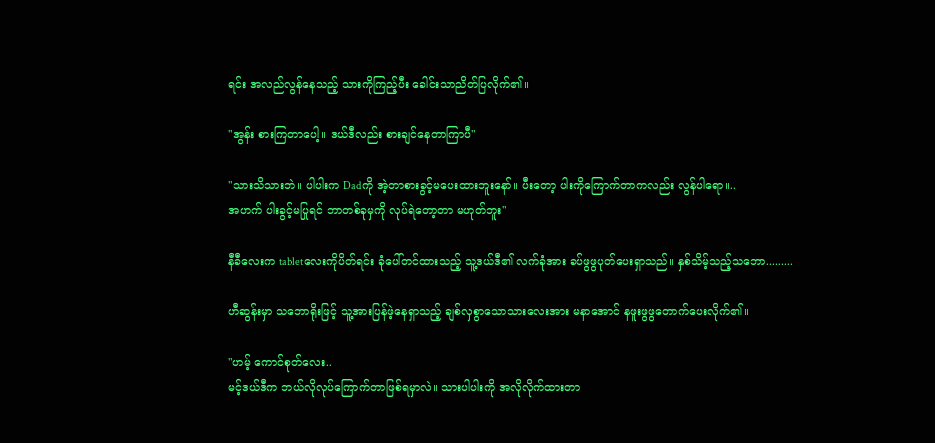ရင်း အလည်လွန်နေသည့် သားကိုကြည့်ပီး ခေါင်းသာညိတ်ပြလိုက်၏။

"အွန်း စားကြတာပေါ့။ ဒယ်ဒီလည်း စားချင်နေတာကြာပီ"

"သားသိသားဘဲ။ ပါပါးက Dadကို အဲ့တာစားခွင့်မပေးထားဘူးနော်။ ပီးတော့ ပါးကိုကြောက်တာကလည်း လွန်ပါရော။..
အဟက် ပါးခွင့်မပြုရင် ဘာတစ်ခုမှကို လုပ်ရဲတော့တာ မဟုတ်ဘူး"

နီခီလေးက tabletလေးကိုပိတ်ရင်း ခုံပေါ်တင်ထားသည့် သူ့ဒယ်ဒီ၏ လက်ခုံအား ခပ်ဖွဖွပုတ်ပေးရှာသည်။ နှစ်သိမ့်သည့်သဘော.........

ဟီဆွန်းမှာ သဘောရိုးဖြင့် သူ့အားပြန်ဖဲ့နေရှာသည့် ချစ်လှစွာသောသားလေးအား မနာအောင် နဖူးဖွဖွတောက်ပေးလိုက်၏။

"ဟမ့် ကောင်စုတ်လေး..
မင့်ဒယ်ဒီက ဘယ်လိုလုပ်ကြောက်တာဖြစ်ရမှာလဲ။ သားပါပါးကို အလိုလိုက်ထားတာ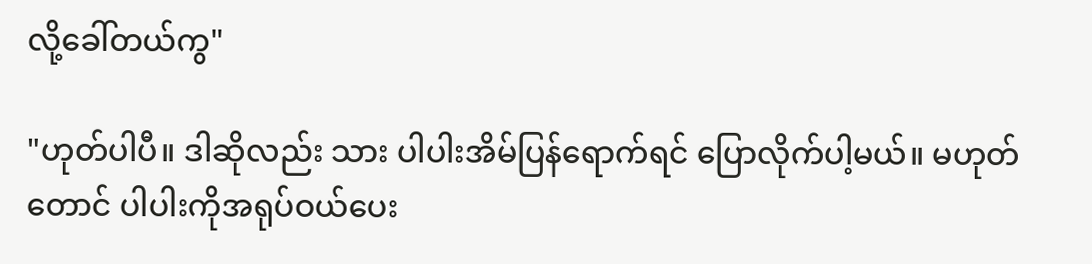လို့ခေါ်တယ်ကွ"

"ဟုတ်ပါပီ။ ဒါဆိုလည်း သား ပါပါးအိမ်ပြန်ရောက်ရင် ပြောလိုက်ပါ့မယ်။ မဟုတ်တောင် ပါပါးကိုအရုပ်ဝယ်ပေး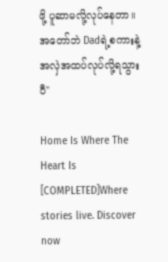ဖို့ ပူဆာမလို့လုပ်နေတာ။ အတော်ဘဲ Dadရဲ့စကားနဲ့အလှဲအထပ်လုပ်လို့ရသွားပီ"

Home Is Where The Heart Is [COMPLETED]Where stories live. Discover now